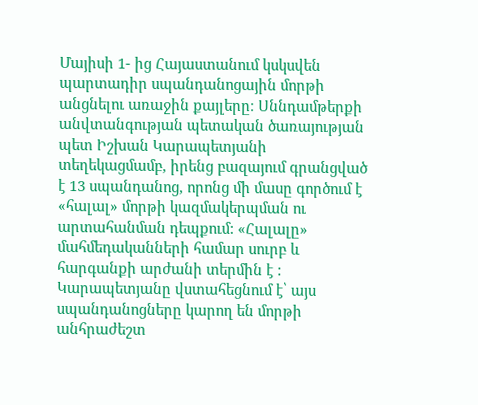Մայիսի 1- ից Հայաստանում կսկսվեն պարտադիր սպանդանոցային մորթի անցնելու առաջին քայլերը։ Սննդամթերքի անվտանգության պետական ծառայության պետ Իշխան Կարապետյանի տեղեկացմամբ, իրենց բազայում գրանցված է 13 սպանդանոց, որոնց մի մասը գործում է «հալալ» մորթի կազմակերպման ու արտահանման դեպքում: «Հալալը» մահմեդականների համար սուրբ և հարգանքի արժանի տերմին է : Կարապետյանը վստահեցնում է՝ այս սպանդանոցները կարող են մորթի անհրաժեշտ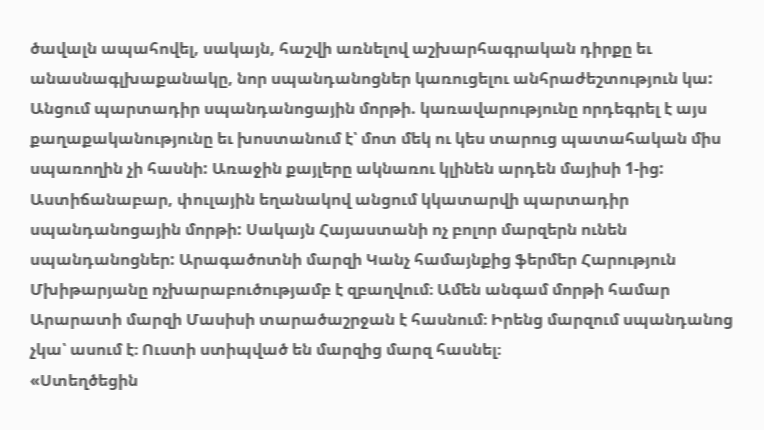ծավալն ապահովել, սակայն, հաշվի առնելով աշխարհագրական դիրքը եւ անասնագլխաքանակը, նոր սպանդանոցներ կառուցելու անհրաժեշտություն կա:
Անցում պարտադիր սպանդանոցային մորթի. կառավարությունը որդեգրել է այս քաղաքականությունը եւ խոստանում է՝ մոտ մեկ ու կես տարուց պատահական միս սպառողին չի հասնի: Առաջին քայլերը ակնառու կլինեն արդեն մայիսի 1-ից:
Աստիճանաբար, փուլային եղանակով անցում կկատարվի պարտադիր սպանդանոցային մորթի: Սակայն Հայաստանի ոչ բոլոր մարզերն ունեն սպանդանոցներ: Արագածոտնի մարզի Կանչ համայնքից ֆերմեր Հարություն Մխիթարյանը ոչխարաբուծությամբ է զբաղվում։ Ամեն անգամ մորթի համար Արարատի մարզի Մասիսի տարածաշրջան է հասնում։ Իրենց մարզում սպանդանոց չկա՝ ասում է։ Ուստի ստիպված են մարզից մարզ հասնել։
«Ստեղծեցին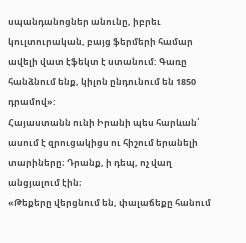սպանդանոցներ անունը, իբրեւ կուլտուրական, բայց ֆերմերի համար ավելի վատ էֆեկտ է ստանում: Գառը հանձնում ենք, կիլոն ընդունում են 1850 դրամով»:
Հայաստանն ունի Իրանի պես հարևան՝ ասում է զրուցակիցս ու հիշում երանելի տարիները։ Դրանք, ի դեպ, ոչ վաղ անցյալում էին։
«Թեքերը վերցնում են, փալաճեքը հանում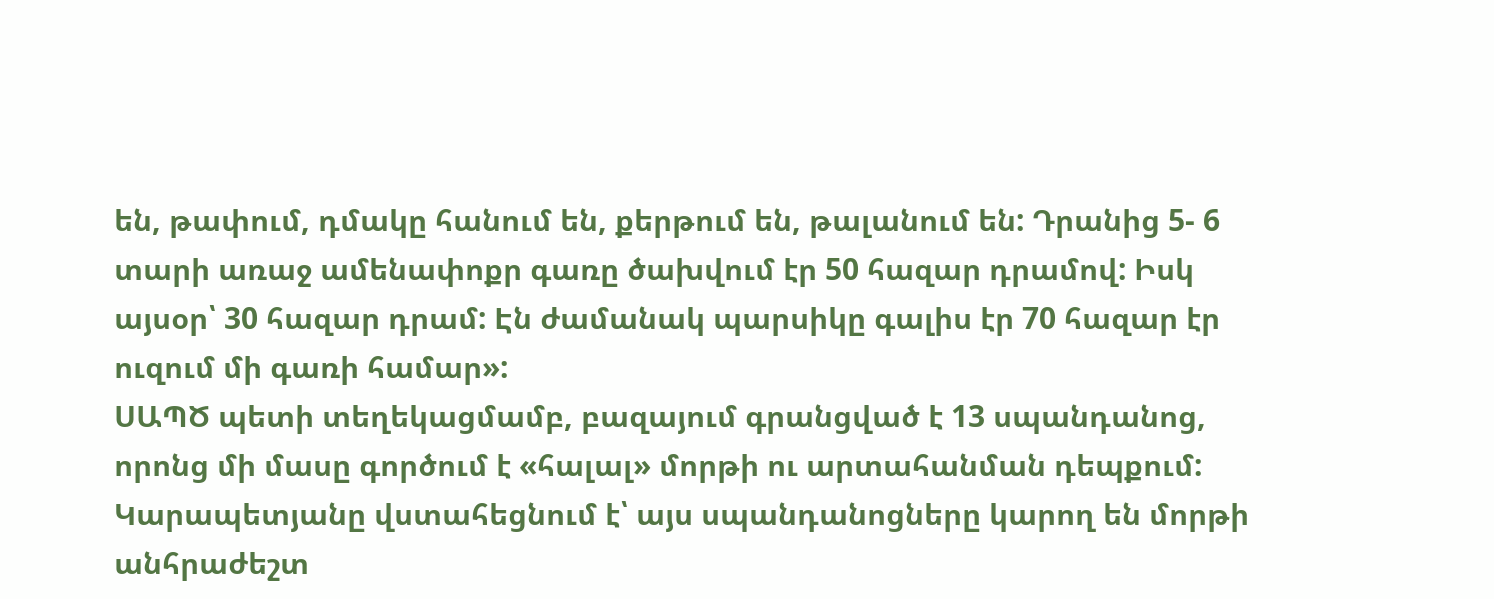են, թափում, դմակը հանում են, քերթում են, թալանում են: Դրանից 5- 6 տարի առաջ ամենափոքր գառը ծախվում էր 50 հազար դրամով: Իսկ այսօր՝ 30 հազար դրամ: Էն ժամանակ պարսիկը գալիս էր 70 հազար էր ուզում մի գառի համար»:
ՍԱՊԾ պետի տեղեկացմամբ, բազայում գրանցված է 13 սպանդանոց, որոնց մի մասը գործում է «հալալ» մորթի ու արտահանման դեպքում: Կարապետյանը վստահեցնում է՝ այս սպանդանոցները կարող են մորթի անհրաժեշտ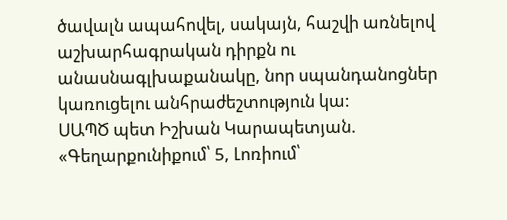ծավալն ապահովել, սակայն, հաշվի առնելով աշխարհագրական դիրքն ու անասնագլխաքանակը, նոր սպանդանոցներ կառուցելու անհրաժեշտություն կա:
ՍԱՊԾ պետ Իշխան Կարապետյան. «Գեղարքունիքում՝ 5, Լոռիում՝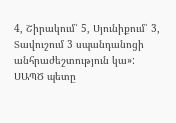4, Շիրակում՝ 5, Սյունիքում՝ 3, Տավուշում 3 սպանդանոցի անհրաժեշտություն կա»:
ՍԱՊԾ պետը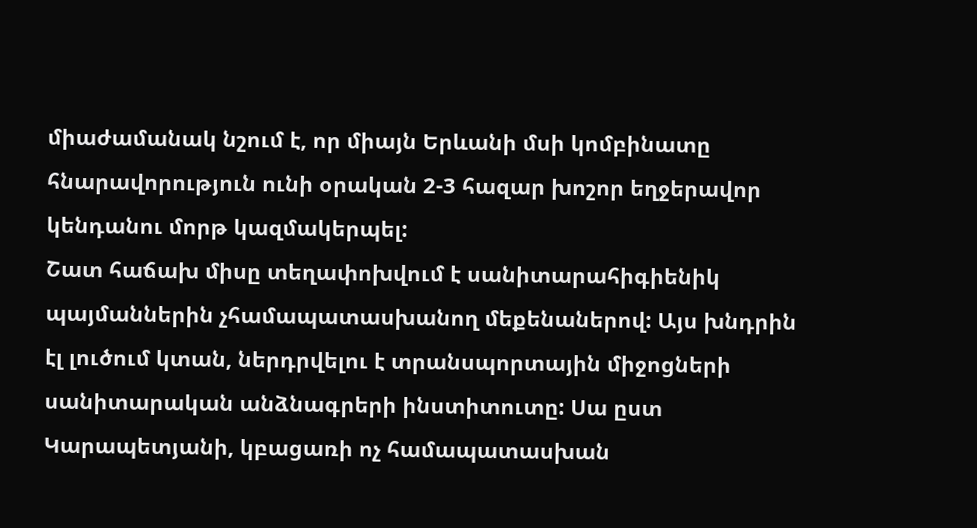միաժամանակ նշում է, որ միայն Երևանի մսի կոմբինատը հնարավորություն ունի օրական 2-3 հազար խոշոր եղջերավոր կենդանու մորթ կազմակերպել:
Շատ հաճախ միսը տեղափոխվում է սանիտարահիգիենիկ պայմաններին չհամապատասխանող մեքենաներով: Այս խնդրին էլ լուծում կտան, ներդրվելու է տրանսպորտային միջոցների սանիտարական անձնագրերի ինստիտուտը: Սա ըստ Կարապետյանի, կբացառի ոչ համապատասխան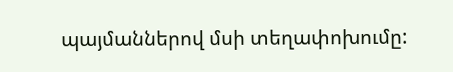պայմաններով մսի տեղափոխումը: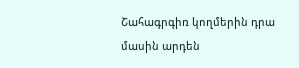Շահագրգիռ կողմերին դրա մասին արդեն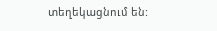տեղեկացնում են: